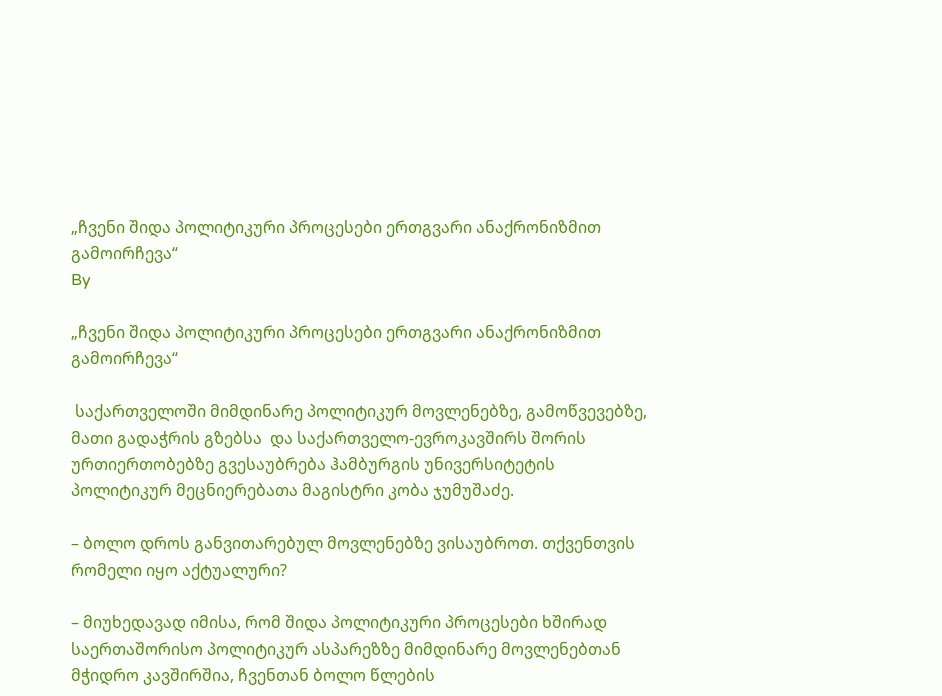„ჩვენი შიდა პოლიტიკური პროცესები ერთგვარი ანაქრონიზმით გამოირჩევა“
By

„ჩვენი შიდა პოლიტიკური პროცესები ერთგვარი ანაქრონიზმით გამოირჩევა“

 საქართველოში მიმდინარე პოლიტიკურ მოვლენებზე, გამოწვევებზე, მათი გადაჭრის გზებსა  და საქართველო-ევროკავშირს შორის ურთიერთობებზე გვესაუბრება ჰამბურგის უნივერსიტეტის პოლიტიკურ მეცნიერებათა მაგისტრი კობა ჯუმუშაძე.

– ბოლო დროს განვითარებულ მოვლენებზე ვისაუბროთ. თქვენთვის რომელი იყო აქტუალური?

– მიუხედავად იმისა, რომ შიდა პოლიტიკური პროცესები ხშირად საერთაშორისო პოლიტიკურ ასპარეზზე მიმდინარე მოვლენებთან მჭიდრო კავშირშია, ჩვენთან ბოლო წლების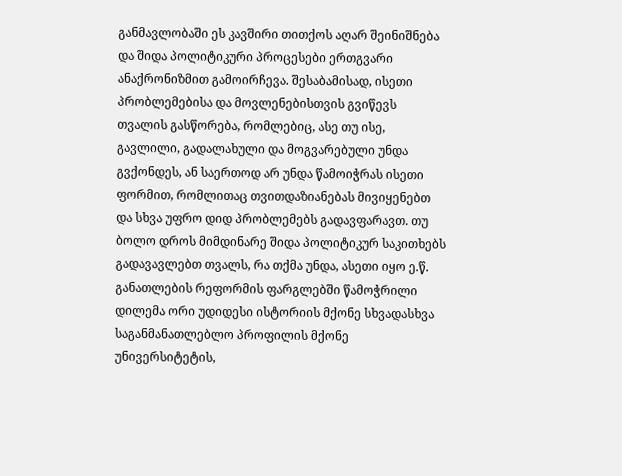განმავლობაში ეს კავშირი თითქოს აღარ შეინიშნება და შიდა პოლიტიკური პროცესები ერთგვარი ანაქრონიზმით გამოირჩევა. შესაბამისად, ისეთი პრობლემებისა და მოვლენებისთვის გვიწევს თვალის გასწორება, რომლებიც, ასე თუ ისე, გავლილი, გადალახული და მოგვარებული უნდა გვქონდეს, ან საერთოდ არ უნდა წამოიჭრას ისეთი ფორმით, რომლითაც თვითდაზიანებას მივიყენებთ და სხვა უფრო დიდ პრობლემებს გადავფარავთ. თუ ბოლო დროს მიმდინარე შიდა პოლიტიკურ საკითხებს გადავავლებთ თვალს, რა თქმა უნდა, ასეთი იყო ე.წ. განათლების რეფორმის ფარგლებში წამოჭრილი დილემა ორი უდიდესი ისტორიის მქონე სხვადასხვა საგანმანათლებლო პროფილის მქონე უნივერსიტეტის,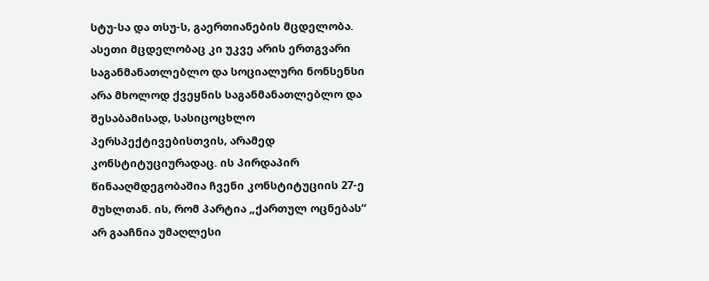სტუ-სა და თსუ-ს, გაერთიანების მცდელობა. ასეთი მცდელობაც კი უკვე არის ერთგვარი საგანმანათლებლო და სოციალური ნონსენსი არა მხოლოდ ქვეყნის საგანმანათლებლო და შესაბამისად, სასიცოცხლო პერსპექტივებისთვის, არამედ კონსტიტუციურადაც. ის პირდაპირ წინააღმდეგობაშია ჩვენი კონსტიტუციის 27-ე მუხლთან. ის, რომ პარტია „ქართულ ოცნებას“ არ გააჩნია უმაღლესი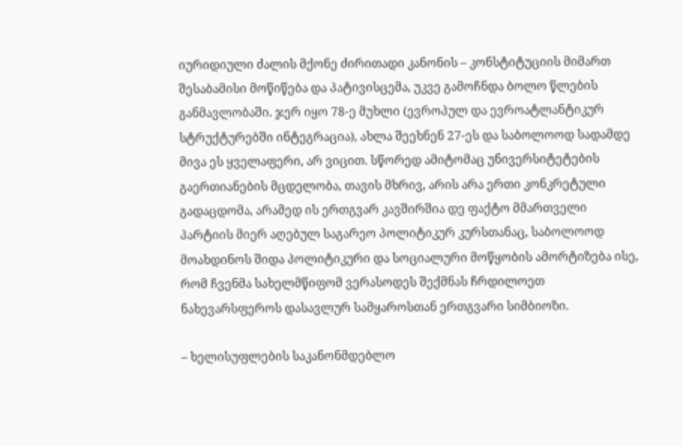იურიდიული ძალის მქონე ძირითადი კანონის – კონსტიტუციის მიმართ შესაბამისი მოწიწება და პატივისცემა, უკვე გამოჩნდა ბოლო წლების განმავლობაში. ჯერ იყო 78-ე მუხლი (ევროპულ და ევროატლანტიკურ სტრუქტურებში ინტეგრაცია), ახლა შეეხნენ 27-ეს და საბოლოოდ სადამდე მივა ეს ყველაფერი, არ ვიცით. სწორედ ამიტომაც უნივერსიტეტების გაერთიანების მცდელობა, თავის მხრივ, არის არა ერთი კონკრეტული გადაცდომა, არამედ ის ერთგვარ კავშირშია დე ფაქტო მმართველი პარტიის მიერ აღებულ საგარეო პოლიტიკურ კურსთანაც, საბოლოოდ მოახდინოს შიდა პოლიტიკური და სოციალური მოწყობის ამორტიზება ისე, რომ ჩვენმა სახელმწიფომ ვერასოდეს შექმნას ჩრდილოეთ ნახევარსფეროს დასავლურ სამყაროსთან ერთგვარი სიმბიოზი.

– ხელისუფლების საკანონმდებლო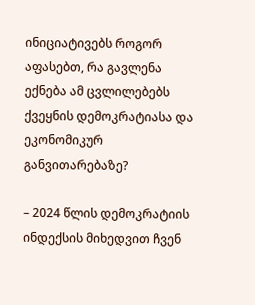ინიციატივებს როგორ აფასებთ, რა გავლენა ექნება ამ ცვლილებებს ქვეყნის დემოკრატიასა და ეკონომიკურ განვითარებაზე?

– 2024 წლის დემოკრატიის ინდექსის მიხედვით ჩვენ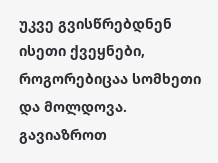უკვე გვისწრებდნენ ისეთი ქვეყნები, როგორებიცაა სომხეთი და მოლდოვა. გავიაზროთ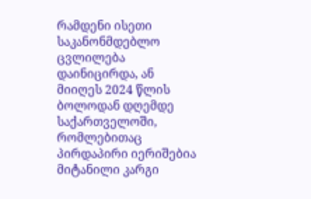რამდენი ისეთი საკანონმდებლო ცვლილება დაინიცირდა, ან მიიღეს 2024 წლის ბოლოდან დღემდე საქართველოში, რომლებითაც პირდაპირი იერიშებია მიტანილი კარგი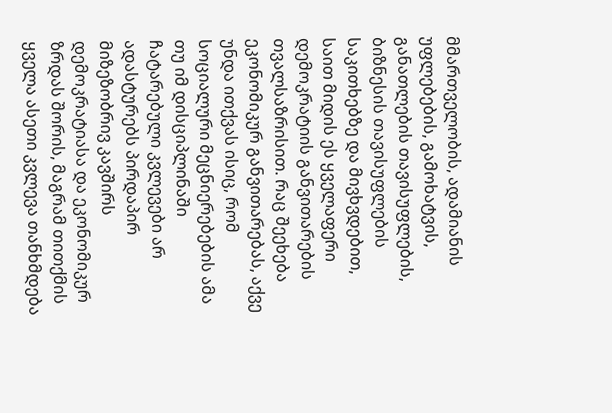მმართველობის, ადამიანის უფლებების, გამოხატვის, განათლების თავისუფლების, ბიზნესის თავისუფლების საკითხებზე და მივხვდებით, საით მიდის ეს ყველაფერი დემოკრატიის განვითარების თვალსაზრისით. რაც შეეხება ეკონომიკურ განვითარებას, აქვე უნდა ითქვას ისიც, რომ სოციალური მეცნიერებების ამა თუ იმ დისციპლინაში ჩატარებული კვლევები არ ადასტურებს პირდაპირ მიზეზობრივ კავშირს დემოკრატიასა და ეკონომიკურ ზრდას შორის, მაგრამ თითქმის ყველა ასეთი კვლევა თანხმდება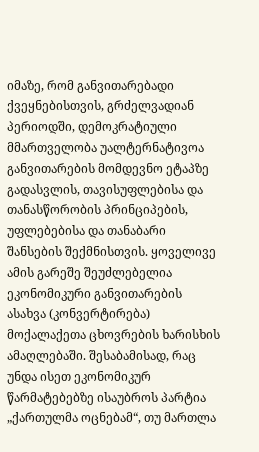იმაზე, რომ განვითარებადი ქვეყნებისთვის, გრძელვადიან პერიოდში, დემოკრატიული მმართველობა უალტერნატივოა განვითარების მომდევნო ეტაპზე გადასვლის, თავისუფლებისა და თანასწორობის პრინციპების, უფლებებისა და თანაბარი შანსების შექმნისთვის. ყოველივე ამის გარეშე შეუძლებელია ეკონომიკური განვითარების ასახვა (კონვერტირება) მოქალაქეთა ცხოვრების ხარისხის ამაღლებაში. შესაბამისად, რაც უნდა ისეთ ეკონომიკურ წარმატებებზე ისაუბროს პარტია „ქართულმა ოცნებამ“, თუ მართლა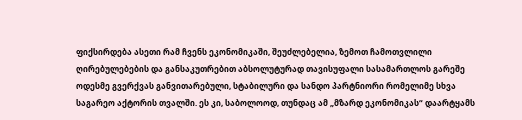ფიქსირდება ასეთი რამ ჩვენს ეკონომიკაში, შეუძლებელია, ზემოთ ჩამოთვლილი ღირებულებების და განსაკუთრებით აბსოლუტურად თავისუფალი სასამართლოს გარეშე ოდესმე გვერქვას განვითარებული, სტაბილური და სანდო პარტნიორი რომელიმე სხვა საგარეო აქტორის თვალში. ეს კი, საბოლოოდ, თუნდაც ამ „მზარდ ეკონომიკას“ დაარტყამს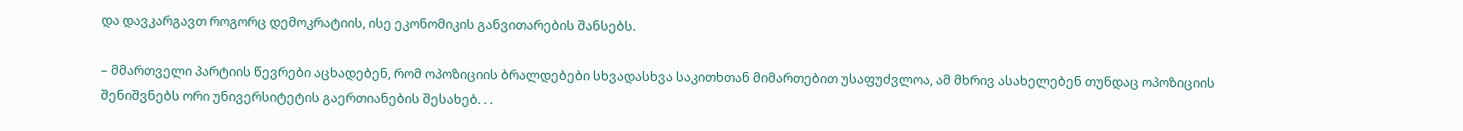და დავკარგავთ როგორც დემოკრატიის, ისე ეკონომიკის განვითარების შანსებს.

– მმართველი პარტიის წევრები აცხადებენ, რომ ოპოზიციის ბრალდებები სხვადასხვა საკითხთან მიმართებით უსაფუძვლოა, ამ მხრივ ასახელებენ თუნდაც ოპოზიციის შენიშვნებს ორი უნივერსიტეტის გაერთიანების შესახებ. . .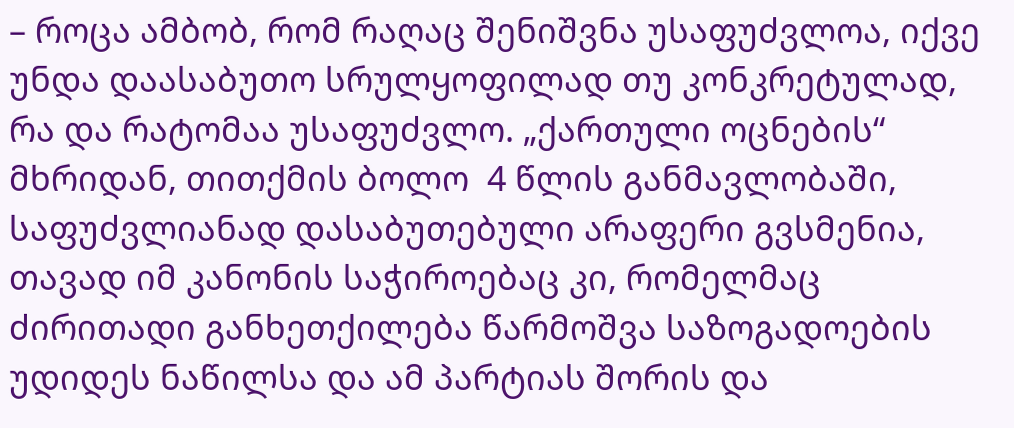– როცა ამბობ, რომ რაღაც შენიშვნა უსაფუძვლოა, იქვე უნდა დაასაბუთო სრულყოფილად თუ კონკრეტულად, რა და რატომაა უსაფუძვლო. „ქართული ოცნების“ მხრიდან, თითქმის ბოლო  4 წლის განმავლობაში, საფუძვლიანად დასაბუთებული არაფერი გვსმენია, თავად იმ კანონის საჭიროებაც კი, რომელმაც ძირითადი განხეთქილება წარმოშვა საზოგადოების უდიდეს ნაწილსა და ამ პარტიას შორის და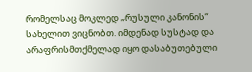რომელსაც მოკლედ „რუსული კანონის“ სახელით ვიცნობთ. იმდენად სუსტად და არაფრისმთქმელად იყო დასაბუთებული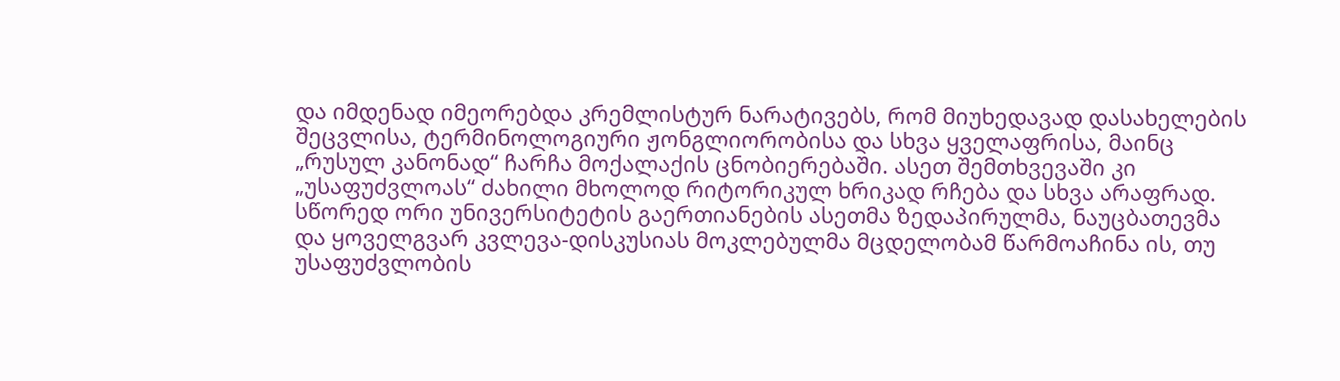და იმდენად იმეორებდა კრემლისტურ ნარატივებს, რომ მიუხედავად დასახელების შეცვლისა, ტერმინოლოგიური ჟონგლიორობისა და სხვა ყველაფრისა, მაინც „რუსულ კანონად“ ჩარჩა მოქალაქის ცნობიერებაში. ასეთ შემთხვევაში კი „უსაფუძვლოას“ ძახილი მხოლოდ რიტორიკულ ხრიკად რჩება და სხვა არაფრად. სწორედ ორი უნივერსიტეტის გაერთიანების ასეთმა ზედაპირულმა, ნაუცბათევმა და ყოველგვარ კვლევა-დისკუსიას მოკლებულმა მცდელობამ წარმოაჩინა ის, თუ უსაფუძვლობის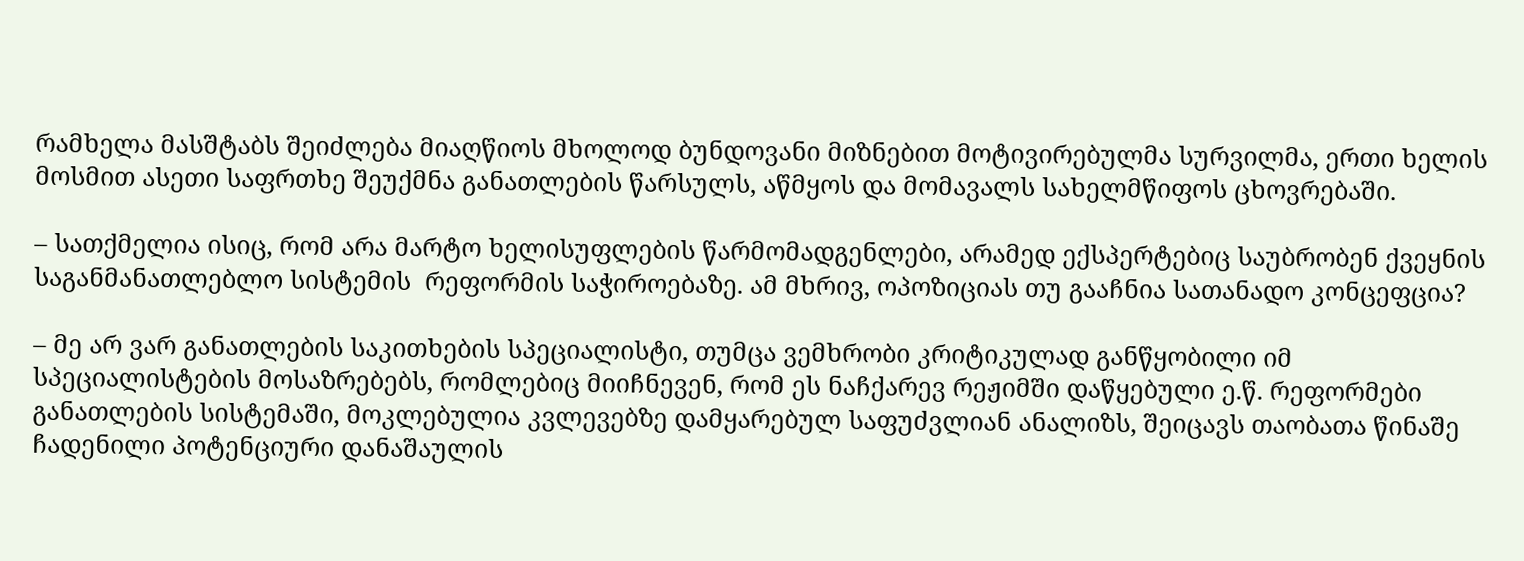რამხელა მასშტაბს შეიძლება მიაღწიოს მხოლოდ ბუნდოვანი მიზნებით მოტივირებულმა სურვილმა, ერთი ხელის მოსმით ასეთი საფრთხე შეუქმნა განათლების წარსულს, აწმყოს და მომავალს სახელმწიფოს ცხოვრებაში.

– სათქმელია ისიც, რომ არა მარტო ხელისუფლების წარმომადგენლები, არამედ ექსპერტებიც საუბრობენ ქვეყნის საგანმანათლებლო სისტემის  რეფორმის საჭიროებაზე. ამ მხრივ, ოპოზიციას თუ გააჩნია სათანადო კონცეფცია?

– მე არ ვარ განათლების საკითხების სპეციალისტი, თუმცა ვემხრობი კრიტიკულად განწყობილი იმ სპეციალისტების მოსაზრებებს, რომლებიც მიიჩნევენ, რომ ეს ნაჩქარევ რეჟიმში დაწყებული ე.წ. რეფორმები განათლების სისტემაში, მოკლებულია კვლევებზე დამყარებულ საფუძვლიან ანალიზს, შეიცავს თაობათა წინაშე ჩადენილი პოტენციური დანაშაულის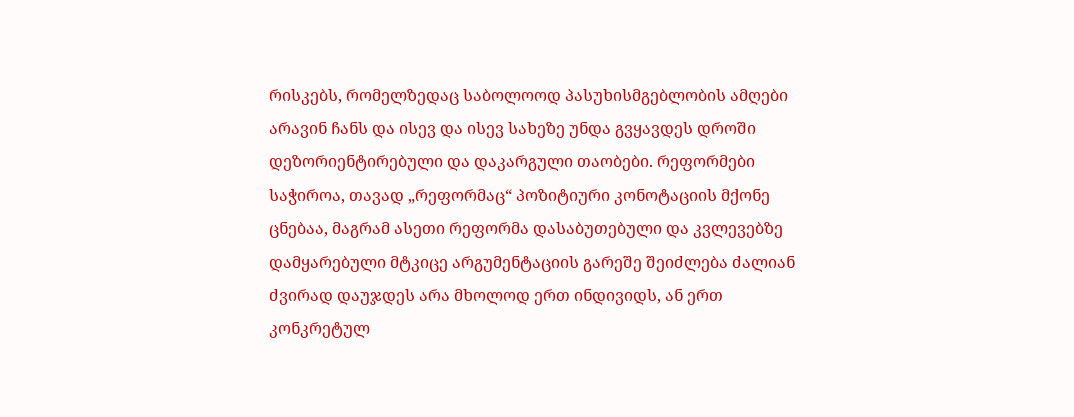რისკებს, რომელზედაც საბოლოოდ პასუხისმგებლობის ამღები არავინ ჩანს და ისევ და ისევ სახეზე უნდა გვყავდეს დროში დეზორიენტირებული და დაკარგული თაობები. რეფორმები საჭიროა, თავად „რეფორმაც“ პოზიტიური კონოტაციის მქონე ცნებაა, მაგრამ ასეთი რეფორმა დასაბუთებული და კვლევებზე დამყარებული მტკიცე არგუმენტაციის გარეშე შეიძლება ძალიან ძვირად დაუჯდეს არა მხოლოდ ერთ ინდივიდს, ან ერთ კონკრეტულ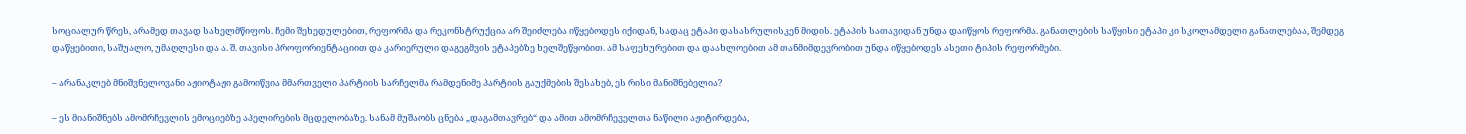სოციალურ წრეს, არამედ თავად სახელმწიფოს. ჩემი შეხედულებით, რეფორმა და რეკონსტრუქცია არ შეიძლება იწყებოდეს იქიდან, სადაც ეტაპი დასასრულისკენ მიდის. ეტაპის სათავიდან უნდა დაიწყოს რეფორმა. განათლების საწყისი ეტაპი კი სკოლამდელი განათლებაა, შემდეგ დაწყებითი, საშუალო, უმაღლესი და ა. შ. თავისი პროფორიენტაციით და კარიერული დაგეგმვის ეტაპებზე ხელშეწყობით. ამ საფეხურებით და დაახლოებით ამ თანმიმდევრობით უნდა იწყებოდეს ასეთი ტიპის რეფორმები.

– არანაკლებ მნიშვნელოვანი აჟიოტაჟი გამოიწვია მმართველი პარტიის სარჩელმა რამდენიმე პარტიის გაუქმების შესახებ, ეს რისი მანიშნებელია?

– ეს მიანიშნებს ამომრჩევლის ემოციებზე აპელირების მცდელობაზე. სანამ მუშაობს ცნება „დაგამთავრებ“ და ამით ამომრჩეველთა ნაწილი აჟიტირდება,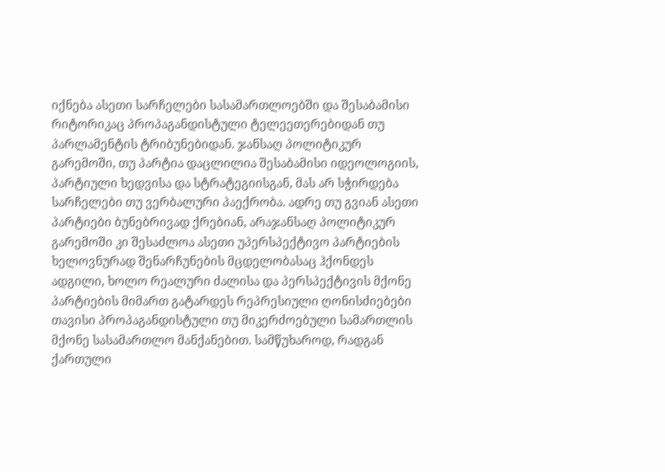იქნება ასეთი სარჩელები სასამართლოებში და შესაბამისი რიტორიკაც პროპაგანდისტული ტელეეთერებიდან თუ პარლამენტის ტრიბუნებიდან. ჯანსაღ პოლიტიკურ გარემოში, თუ პარტია დაცლილია შესაბამისი იდეოლოგიის, პარტიული ხედვისა და სტრატეგიისგან, მას არ სჭირდება სარჩელები თუ ვერბალური პაექრობა. ადრე თუ გვიან ასეთი პარტიები ბუნებრივად ქრებიან, არაჯანსაღ პოლიტიკურ გარემოში კი შესაძლოა ასეთი უპერსპექტივო პარტიების ხელოვნურად შენარჩუნების მცდელობასაც ჰქონდეს ადგილი, ხოლო რეალური ძალისა და პერსპექტივის მქონე პარტიების მიმართ გატარდეს რეპრესიული ღონისძიებები თავისი პროპაგანდისტული თუ მიკერძოებული სამართლის მქონე სასამართლო მანქანებით. სამწუხაროდ, რადგან ქართული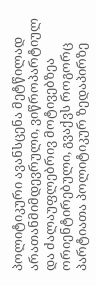პოლიტიკური ავანსცენა მეტწილად არათანმიმდევრული, ვიწროპარტიულ და ძალაუფლებრივ მოტივებზეა ორიენტირებული, გვაქვს როგორც პარტიათა პოლიტიკურ ზედაპირზე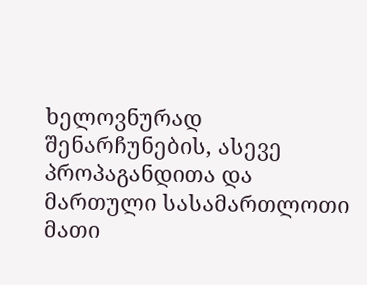ხელოვნურად შენარჩუნების, ასევე პროპაგანდითა და მართული სასამართლოთი მათი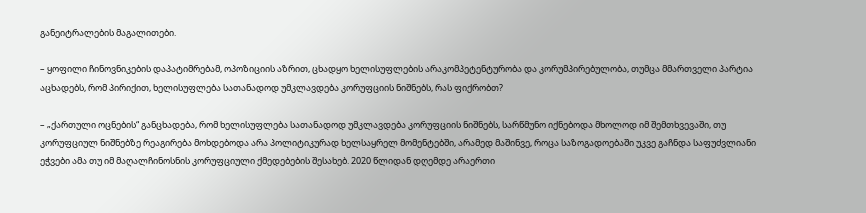განეიტრალების მაგალითები.

– ყოფილი ჩინოვნიკების დაპატიმრებამ, ოპოზიციის აზრით, ცხადყო ხელისუფლების არაკომპეტენტურობა და კორუმპირებულობა, თუმცა მმართველი პარტია აცხადებს, რომ პირიქით, ხელისუფლება სათანადოდ უმკლავდება კორუფციის ნიშნებს, რას ფიქრობთ?

– „ქართული ოცნების“ განცხადება, რომ ხელისუფლება სათანადოდ უმკლავდება კორუფციის ნიშნებს, სარწმუნო იქნებოდა მხოლოდ იმ შემთხვევაში, თუ კორუფციულ ნიშნებზე რეაგირება მოხდებოდა არა პოლიტიკურად ხელსაყრელ მომენტებში, არამედ მაშინვე, როცა საზოგადოებაში უკვე გაჩნდა საფუძვლიანი ეჭვები ამა თუ იმ მაღალჩინოსნის კორუფციული ქმედებების შესახებ. 2020 წლიდან დღემდე არაერთი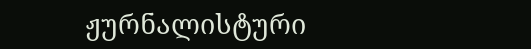ჟურნალისტური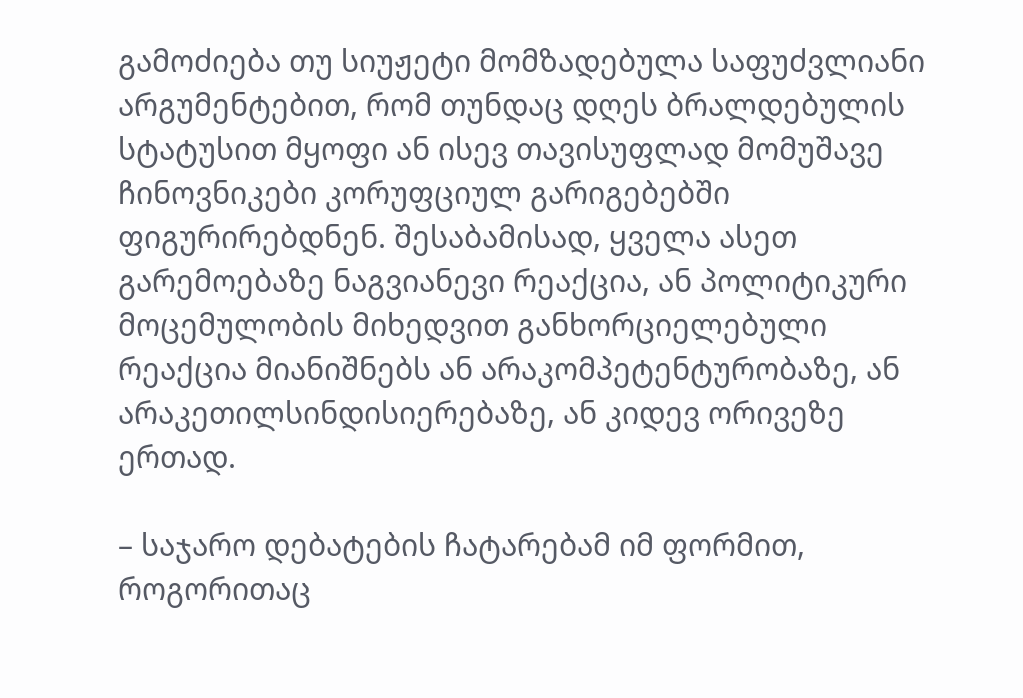გამოძიება თუ სიუჟეტი მომზადებულა საფუძვლიანი არგუმენტებით, რომ თუნდაც დღეს ბრალდებულის სტატუსით მყოფი ან ისევ თავისუფლად მომუშავე ჩინოვნიკები კორუფციულ გარიგებებში ფიგურირებდნენ. შესაბამისად, ყველა ასეთ გარემოებაზე ნაგვიანევი რეაქცია, ან პოლიტიკური მოცემულობის მიხედვით განხორციელებული რეაქცია მიანიშნებს ან არაკომპეტენტურობაზე, ან არაკეთილსინდისიერებაზე, ან კიდევ ორივეზე ერთად.

– საჯარო დებატების ჩატარებამ იმ ფორმით, როგორითაც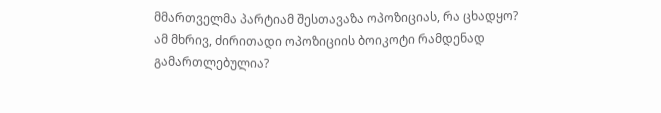მმართველმა პარტიამ შესთავაზა ოპოზიციას, რა ცხადყო? ამ მხრივ, ძირითადი ოპოზიციის ბოიკოტი რამდენად გამართლებულია?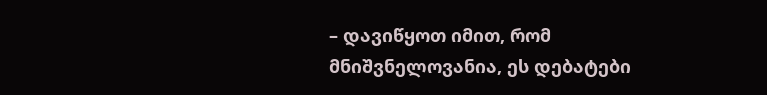– დავიწყოთ იმით, რომ მნიშვნელოვანია, ეს დებატები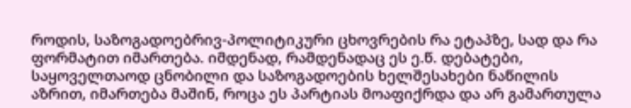როდის, საზოგადოებრივ-პოლიტიკური ცხოვრების რა ეტაპზე, სად და რა ფორმატით იმართება. იმდენად, რამდენადაც ეს ე.წ. დებატები, საყოველთაოდ ცნობილი და საზოგადოების ხელშესახები ნაწილის აზრით, იმართება მაშინ, როცა ეს პარტიას მოაფიქრდა და არ გამართულა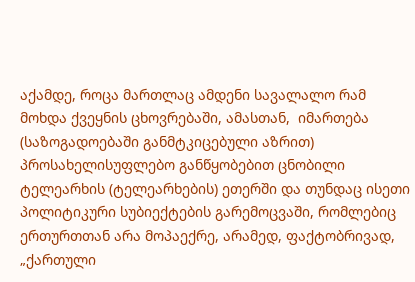აქამდე, როცა მართლაც ამდენი სავალალო რამ მოხდა ქვეყნის ცხოვრებაში, ამასთან,  იმართება (საზოგადოებაში განმტკიცებული აზრით) პროსახელისუფლებო განწყობებით ცნობილი ტელეარხის (ტელეარხების) ეთერში და თუნდაც ისეთი პოლიტიკური სუბიექტების გარემოცვაში, რომლებიც ერთურთთან არა მოპაექრე, არამედ, ფაქტობრივად, „ქართული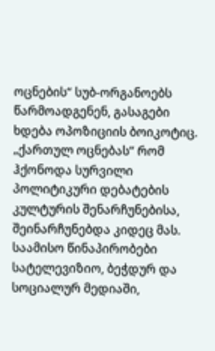ოცნების“ სუბ-ორგანოებს წარმოადგენენ, გასაგები ხდება ოპოზიციის ბოიკოტიც. „ქართულ ოცნებას“ რომ ჰქონოდა სურვილი პოლიტიკური დებატების კულტურის შენარჩუნებისა, შეინარჩუნებდა კიდეც მას. საამისო წინაპირობები სატელევიზიო, ბეჭდურ და სოციალურ მედიაში,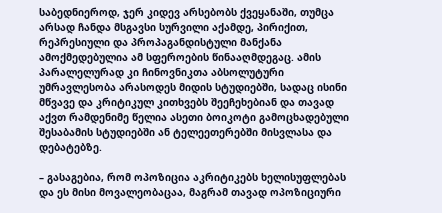საბედნიეროდ, ჯერ კიდევ არსებობს ქვეყანაში, თუმცა არსად ჩანდა მსგავსი სურვილი აქამდე, პირიქით, რეპრესიული და პროპაგანდისტული მანქანა ამოქმედებულია ამ სფეროების წინააღმდეგაც. ამის პარალელურად კი ჩინოვნიკთა აბსოლუტური უმრავლესობა არასოდეს მიდის სტუდიებში, სადაც ისინი მწვავე და კრიტიკულ კითხვებს შეეჩეხებიან და თავად აქვთ რამდენიმე წელია ასეთი ბოიკოტი გამოცხადებული შესაბამის სტუდიებში ან ტელეეთერებში მისვლასა და დებატებზე.

– გასაგებია, რომ ოპოზიცია აკრიტიკებს ხელისუფლებას და ეს მისი მოვალეობაცაა, მაგრამ თავად ოპოზიციური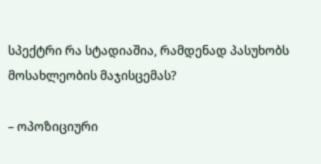სპექტრი რა სტადიაშია, რამდენად პასუხობს მოსახლეობის მაჯისცემას?

– ოპოზიციური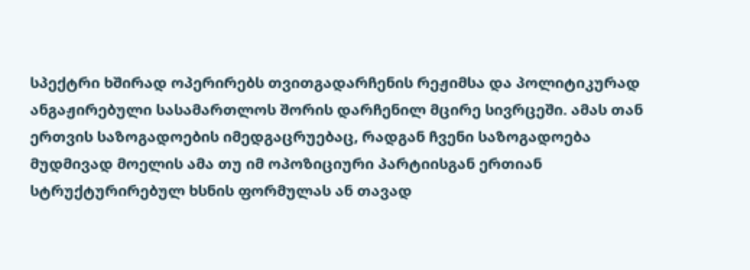სპექტრი ხშირად ოპერირებს თვითგადარჩენის რეჟიმსა და პოლიტიკურად ანგაჟირებული სასამართლოს შორის დარჩენილ მცირე სივრცეში. ამას თან ერთვის საზოგადოების იმედგაცრუებაც, რადგან ჩვენი საზოგადოება მუდმივად მოელის ამა თუ იმ ოპოზიციური პარტიისგან ერთიან სტრუქტურირებულ ხსნის ფორმულას ან თავად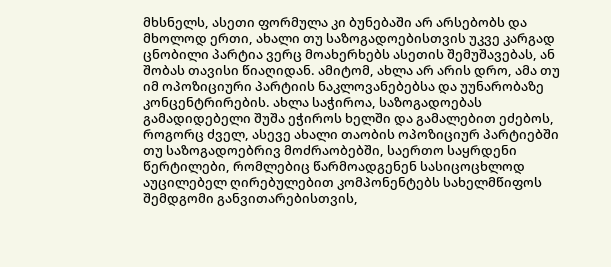მხსნელს, ასეთი ფორმულა კი ბუნებაში არ არსებობს და მხოლოდ ერთი, ახალი თუ საზოგადოებისთვის უკვე კარგად ცნობილი პარტია ვერც მოახერხებს ასეთის შემუშავებას, ან შობას თავისი წიაღიდან. ამიტომ, ახლა არ არის დრო, ამა თუ იმ ოპოზიციური პარტიის ნაკლოვანებებსა და უუნარობაზე კონცენტრირების. ახლა საჭიროა, საზოგადოებას გამადიდებელი შუშა ეჭიროს ხელში და გამალებით ეძებოს, როგორც ძველ, ასევე ახალი თაობის ოპოზიციურ პარტიებში თუ საზოგადოებრივ მოძრაობებში, საერთო საყრდენი წერტილები, რომლებიც წარმოადგენენ სასიცოცხლოდ აუცილებელ ღირებულებით კომპონენტებს სახელმწიფოს შემდგომი განვითარებისთვის,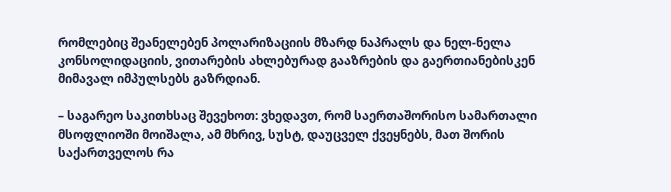რომლებიც შეანელებენ პოლარიზაციის მზარდ ნაპრალს და ნელ-ნელა კონსოლიდაციის, ვითარების ახლებურად გააზრების და გაერთიანებისკენ მიმავალ იმპულსებს გაზრდიან.

– საგარეო საკითხსაც შევეხოთ: ვხედავთ, რომ საერთაშორისო სამართალი მსოფლიოში მოიშალა, ამ მხრივ, სუსტ, დაუცველ ქვეყნებს, მათ შორის საქართველოს რა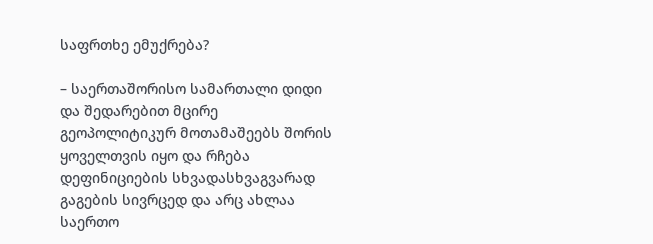საფრთხე ემუქრება?

– საერთაშორისო სამართალი დიდი და შედარებით მცირე გეოპოლიტიკურ მოთამაშეებს შორის ყოველთვის იყო და რჩება დეფინიციების სხვადასხვაგვარად გაგების სივრცედ და არც ახლაა საერთო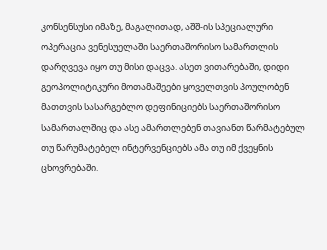კონსენსუსი იმაზე, მაგალითად, აშშ-ის სპეციალური ოპერაცია ვენესუელაში საერთაშორისო სამართლის დარღვევა იყო თუ მისი დაცვა. ასეთ ვითარებაში, დიდი გეოპოლიტიკური მოთამაშეები ყოველთვის პოულობენ მათთვის სასარგებლო დეფინიციებს საერთაშორისო სამართალშიც და ასე ამართლებენ თავიანთ წარმატებულ თუ წარუმატებელ ინტერვენციებს ამა თუ იმ ქვეყნის ცხოვრებაში.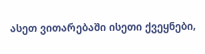ასეთ ვითარებაში ისეთი ქვეყნები,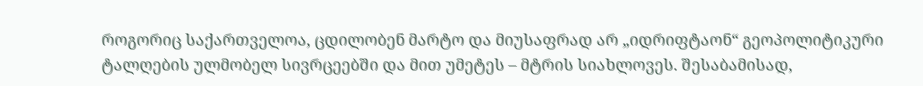როგორიც საქართველოა, ცდილობენ მარტო და მიუსაფრად არ „იდრიფტაონ“ გეოპოლიტიკური ტალღების ულმობელ სივრცეებში და მით უმეტეს – მტრის სიახლოვეს. შესაბამისად,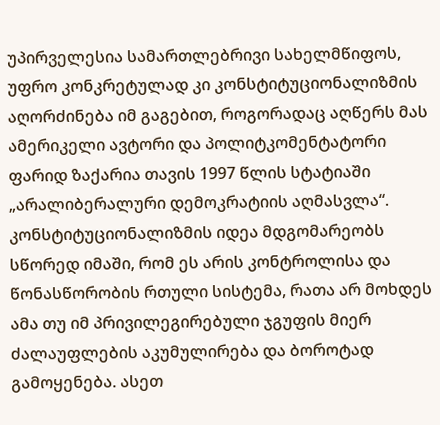უპირველესია სამართლებრივი სახელმწიფოს, უფრო კონკრეტულად კი კონსტიტუციონალიზმის აღორძინება იმ გაგებით, როგორადაც აღწერს მას ამერიკელი ავტორი და პოლიტკომენტატორი ფარიდ ზაქარია თავის 1997 წლის სტატიაში „არალიბერალური დემოკრატიის აღმასვლა“. კონსტიტუციონალიზმის იდეა მდგომარეობს სწორედ იმაში, რომ ეს არის კონტროლისა და წონასწორობის რთული სისტემა, რათა არ მოხდეს ამა თუ იმ პრივილეგირებული ჯგუფის მიერ ძალაუფლების აკუმულირება და ბოროტად გამოყენება. ასეთ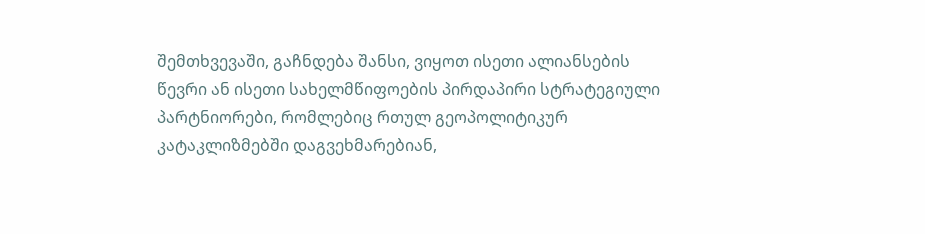შემთხვევაში, გაჩნდება შანსი, ვიყოთ ისეთი ალიანსების წევრი ან ისეთი სახელმწიფოების პირდაპირი სტრატეგიული პარტნიორები, რომლებიც რთულ გეოპოლიტიკურ კატაკლიზმებში დაგვეხმარებიან,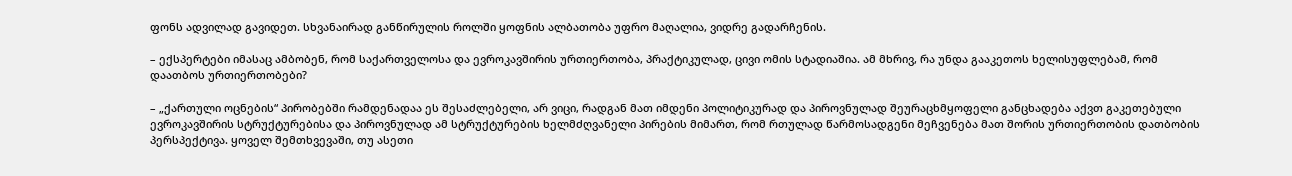ფონს ადვილად გავიდეთ. სხვანაირად განწირულის როლში ყოფნის ალბათობა უფრო მაღალია, ვიდრე გადარჩენის.

– ექსპერტები იმასაც ამბობენ, რომ საქართველოსა და ევროკავშირის ურთიერთობა, პრაქტიკულად, ცივი ომის სტადიაშია. ამ მხრივ, რა უნდა გააკეთოს ხელისუფლებამ, რომ დაათბოს ურთიერთობები?

– „ქართული ოცნების“ პირობებში რამდენადაა ეს შესაძლებელი, არ ვიცი, რადგან მათ იმდენი პოლიტიკურად და პიროვნულად შეურაცხმყოფელი განცხადება აქვთ გაკეთებული ევროკავშირის სტრუქტურებისა და პიროვნულად ამ სტრუქტურების ხელმძღვანელი პირების მიმართ, რომ რთულად წარმოსადგენი მეჩვენება მათ შორის ურთიერთობის დათბობის პერსპექტივა. ყოველ შემთხვევაში, თუ ასეთი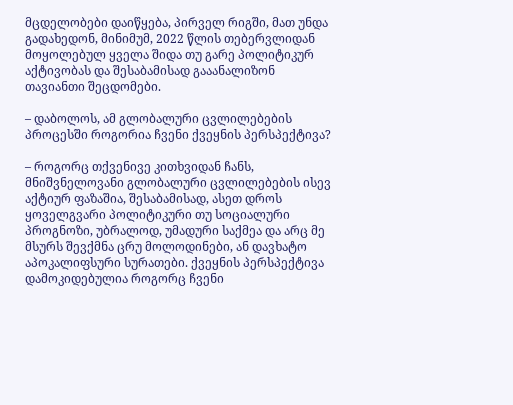მცდელობები დაიწყება, პირველ რიგში, მათ უნდა გადახედონ, მინიმუმ, 2022 წლის თებერვლიდან მოყოლებულ ყველა შიდა თუ გარე პოლიტიკურ აქტივობას და შესაბამისად გააანალიზონ თავიანთი შეცდომები.

– დაბოლოს, ამ გლობალური ცვლილებების პროცესში როგორია ჩვენი ქვეყნის პერსპექტივა?

– როგორც თქვენივე კითხვიდან ჩანს, მნიშვნელოვანი გლობალური ცვლილებების ისევ აქტიურ ფაზაშია, შესაბამისად, ასეთ დროს ყოველგვარი პოლიტიკური თუ სოციალური პროგნოზი, უბრალოდ, უმადური საქმეა და არც მე მსურს შევქმნა ცრუ მოლოდინები, ან დავხატო აპოკალიფსური სურათები. ქვეყნის პერსპექტივა დამოკიდებულია როგორც ჩვენი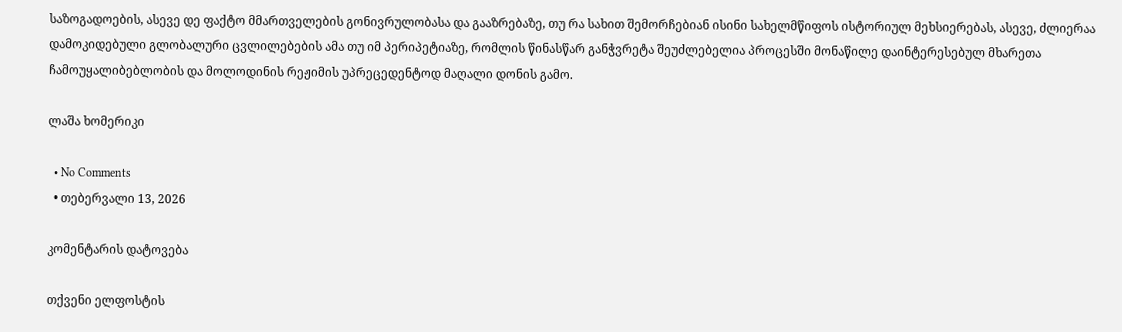საზოგადოების, ასევე დე ფაქტო მმართველების გონივრულობასა და გააზრებაზე, თუ რა სახით შემორჩებიან ისინი სახელმწიფოს ისტორიულ მეხსიერებას, ასევე, ძლიერაა დამოკიდებული გლობალური ცვლილებების ამა თუ იმ პერიპეტიაზე, რომლის წინასწარ განჭვრეტა შეუძლებელია პროცესში მონაწილე დაინტერესებულ მხარეთა ჩამოუყალიბებლობის და მოლოდინის რეჟიმის უპრეცედენტოდ მაღალი დონის გამო.

ლაშა ხომერიკი

  • No Comments
  • თებერვალი 13, 2026

კომენტარის დატოვება

თქვენი ელფოსტის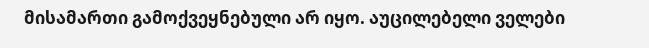მისამართი გამოქვეყნებული არ იყო. აუცილებელი ველები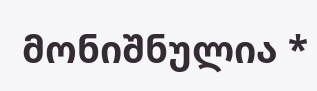მონიშნულია *